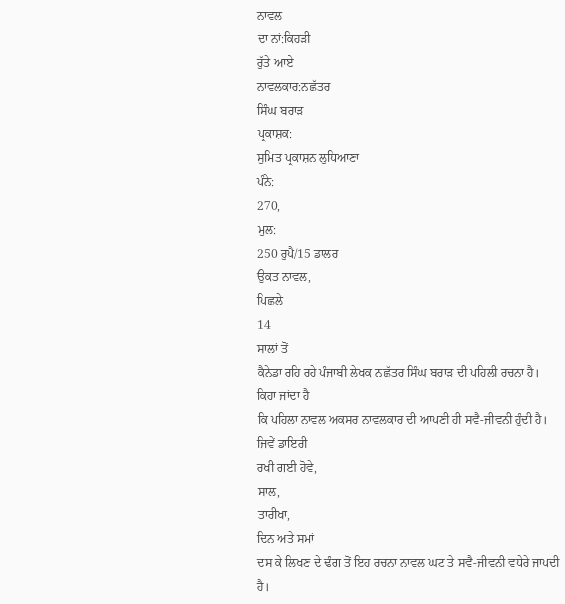ਨਾਵਲ
ਦਾ ਨਾਂ:ਕਿਹੜੀ
ਰੁੱਤੇ ਆਏ
ਨਾਵਲਕਾਰ:ਨਛੱਤਰ
ਸਿੰਘ ਬਰਾੜ
ਪ੍ਰਕਾਸ਼ਕ:
ਸੁਮਿਤ ਪ੍ਰਕਾਸ਼ਨ ਲੁਧਿਆਣਾ
ਪੰਨੇ:
270,
ਮੁਲ:
250 ਰੁਪੈ/15 ਡਾਲਰ
ਉਕਤ ਨਾਵਲ,
ਪਿਛਲੇ
14
ਸਾਲਾਂ ਤੋਂ
ਕੈਨੇਡਾ ਰਹਿ ਰਹੇ ਪੰਜਾਬੀ ਲੇਖਕ ਨਛੱਤਰ ਸਿੰਘ ਬਰਾੜ ਦੀ ਪਹਿਲੀ ਰਚਨਾ ਹੈ।
ਕਿਹਾ ਜਾਂਦਾ ਹੈ
ਕਿ ਪਹਿਲਾ ਨਾਵਲ ਅਕਸਰ ਨਾਵਲਕਾਰ ਦੀ ਆਪਣੀ ਹੀ ਸਵੈ-ਜੀਵਨੀ ਹੁੰਦੀ ਹੈ।
ਜਿਵੇਂ ਡਾਇਰੀ
ਰਖੀ ਗਈ ਹੋਵੇ,
ਸਾਲ,
ਤਾਰੀਖਾ,
ਦਿਨ ਅਤੇ ਸਮਾਂ
ਦਸ ਕੇ ਲਿਖਣ ਦੇ ਢੰਗ ਤੋਂ ਇਹ ਰਚਨਾ ਨਾਵਲ ਘਟ ਤੇ ਸਵੈ-ਜੀਵਨੀ ਵਧੇਰੇ ਜਾਪਦੀ
ਹੈ।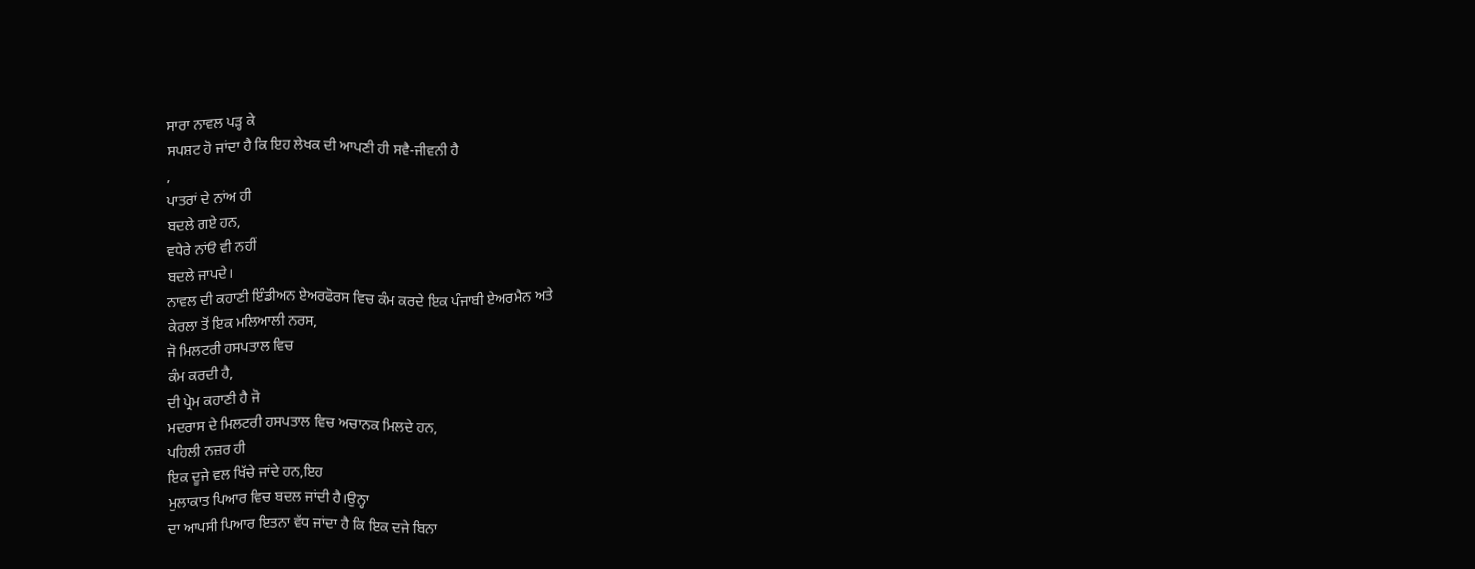ਸਾਰਾ ਨਾਵਲ ਪੜ੍ਹ ਕੇ
ਸਪਸ਼ਟ ਹੋ ਜਾਂਦਾ ਹੈ ਕਿ ਇਹ ਲੇਖਕ ਦੀ ਆਪਣੀ ਹੀ ਸਵੈ-ਜੀਵਨੀ ਹੈ
,
ਪਾਤਰਾਂ ਦੇ ਨਾਂਅ ਹੀ
ਬਦਲੇ ਗਏ ਹਨ,
ਵਧੇਰੇ ਨਾਂੳ ਵੀ ਨਹੀਂ
ਬਦਲੇ ਜਾਪਦੇ।
ਨਾਵਲ ਦੀ ਕਹਾਣੀ ਇੰਡੀਅਨ ਏਅਰਫੋਰਸ ਵਿਚ ਕੰਮ ਕਰਦੇ ਇਕ ਪੰਜਾਬੀ ਏਅਰਮੈਨ ਅਤੇ
ਕੇਰਲਾ ਤੋਂ ਇਕ ਮਲਿਆਲੀ ਨਰਸ,
ਜੋ ਮਿਲਟਰੀ ਹਸਪਤਾਲ ਵਿਚ
ਕੰਮ ਕਰਦੀ ਹੈ,
ਦੀ ਪ੍ਰੇਮ ਕਹਾਣੀ ਹੈ ਜੋ
ਮਦਰਾਸ ਦੇ ਮਿਲਟਰੀ ਹਸਪਤਾਲ ਵਿਚ ਅਚਾਨਕ ਮਿਲਦੇ ਹਨ,
ਪਹਿਲੀ ਨਜ਼ਰ ਹੀ
ਇਕ ਦੂਜੇ ਵਲ ਖਿੱਚੇ ਜਾਂਦੇ ਹਨ,ਇਹ
ਮੁਲਾਕਾਤ ਪਿਆਰ ਵਿਚ ਬਦਲ ਜਾਂਦੀ ਹੈ।ਉਨ੍ਹਾ
ਦਾ ਆਪਸੀ ਪਿਆਰ ਇਤਨਾ ਵੱਧ ਜਾਂਦਾ ਹੈ ਕਿ ਇਕ ਦਜੇ ਬਿਨਾ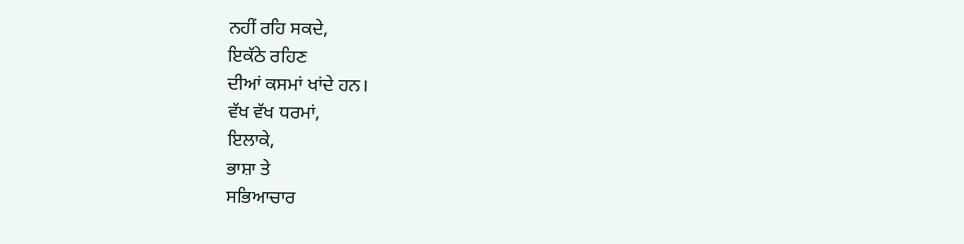ਨਹੀਂ ਰਹਿ ਸਕਦੇ,
ਇਕੱਠੇ ਰਹਿਣ
ਦੀਆਂ ਕਸਮਾਂ ਖਾਂਦੇ ਹਨ।
ਵੱਖ ਵੱਖ ਧਰਮਾਂ,
ਇਲਾਕੇ,
ਭਾਸ਼ਾ ਤੇ
ਸਭਿਆਚਾਰ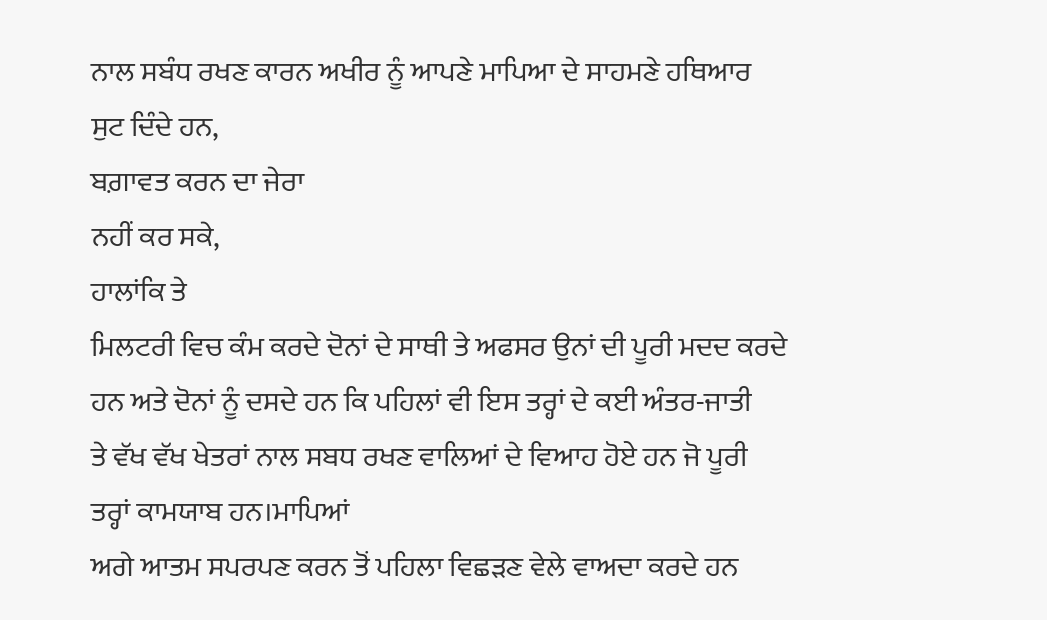ਨਾਲ ਸਬੰਧ ਰਖਣ ਕਾਰਨ ਅਖੀਰ ਨੂੰ ਆਪਣੇ ਮਾਪਿਆ ਦੇ ਸਾਹਮਣੇ ਹਥਿਆਰ
ਸੁਟ ਦਿੰਦੇ ਹਨ,
ਬਗ਼ਾਵਤ ਕਰਨ ਦਾ ਜੇਰਾ
ਨਹੀਂ ਕਰ ਸਕੇ,
ਹਾਲਾਂਕਿ ਤੇ
ਮਿਲਟਰੀ ਵਿਚ ਕੰਮ ਕਰਦੇ ਦੋਨਾਂ ਦੇ ਸਾਥੀ ਤੇ ਅਫਸਰ ਉਨਾਂ ਦੀ ਪੂਰੀ ਮਦਦ ਕਰਦੇ
ਹਨ ਅਤੇ ਦੋਨਾਂ ਨੂੰ ਦਸਦੇ ਹਨ ਕਿ ਪਹਿਲਾਂ ਵੀ ਇਸ ਤਰ੍ਹਾਂ ਦੇ ਕਈ ਅੰਤਰ-ਜਾਤੀ
ਤੇ ਵੱਖ ਵੱਖ ਖੇਤਰਾਂ ਨਾਲ ਸਬਧ ਰਖਣ ਵਾਲਿਆਂ ਦੇ ਵਿਆਹ ਹੋਏ ਹਨ ਜੋ ਪੂਰੀ
ਤਰ੍ਹਾਂ ਕਾਮਯਾਬ ਹਨ।ਮਾਪਿਆਂ
ਅਗੇ ਆਤਮ ਸਪਰਪਣ ਕਰਨ ਤੋਂ ਪਹਿਲਾ ਵਿਛੜਣ ਵੇਲੇ ਵਾਅਦਾ ਕਰਦੇ ਹਨ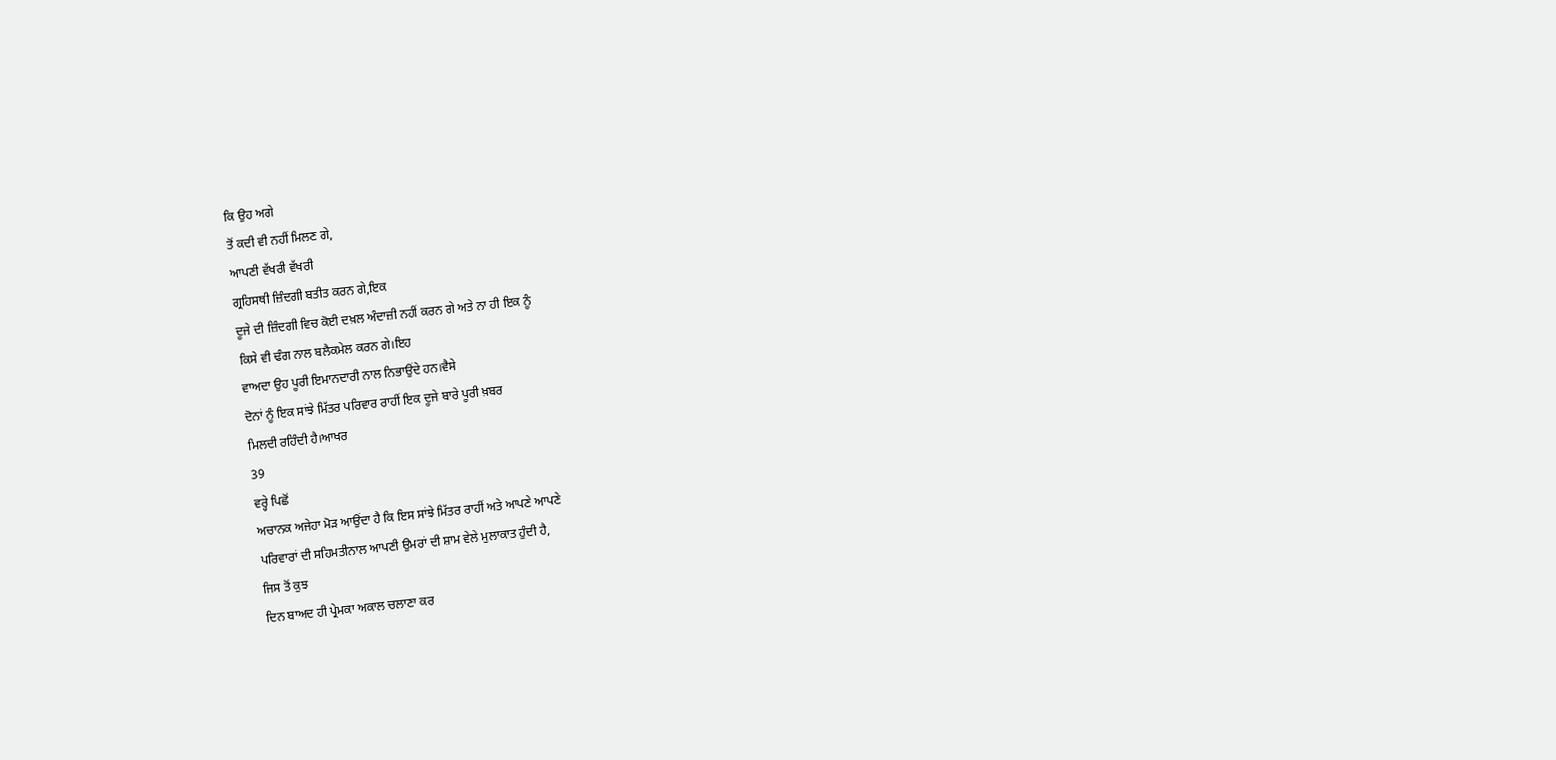ਕਿ ਉਹ ਅਗੇ
ਤੋਂ ਕਦੀ ਵੀ ਨਹੀਂ ਮਿਲਣ ਗੇ,
ਆਪਣੀ ਵੱਖਰੀ ਵੱਖਰੀ
ਗ੍ਰਹਿਸਥੀ ਜ਼ਿੰਦਗੀ ਬਤੀਤ ਕਰਨ ਗੇ,ਇਕ
ਦੂਜੇ ਦੀ ਜ਼ਿੰਦਗੀ ਵਿਚ ਕੋਈ ਦਖ਼ਲ ਅੰਦਾਜ਼ੀ ਨਹੀਂ ਕਰਨ ਗੇ ਅਤੇ ਨਾ ਹੀ ਇਕ ਨੂੰ
ਕਿਸੇ ਵੀ ਢੰਗ ਨਾਲ ਬਲੈਕਮੇਲ ਕਰਨ ਗੇ।ਇਹ
ਵਾਅਦਾ ਉਹ ਪੂਰੀ ਇਮਾਨਦਾਰੀ ਨਾਲ ਨਿਭਾਉਂਦੇ ਹਨ।ਵੈਸੇ
ਦੋਨਾਂ ਨੂੰ ਇਕ ਸਾਂਝੇ ਮਿੱਤਰ ਪਰਿਵਾਰ ਰਾਹੀਂ ਇਕ ਦੂਜੇ ਬਾਰੇ ਪੂਰੀ ਖ਼ਬਰ
ਮਿਲਦੀ ਰਹਿੰਦੀ ਹੈ।ਆਖਰ
39
ਵਰ੍ਹੇ ਪਿਛੋਂ
ਅਚਾਨਕ ਅਜੇਹਾ ਮੋੜ ਆਉਂਦਾ ਹੈ ਕਿ ਇਸ ਸਾਂਝੇ ਮਿੱਤਰ ਰਾਹੀਂ ਅਤੇ ਆਪਣੇ ਆਪਣੇ
ਪਰਿਵਾਰਾਂ ਦੀ ਸਹਿਮਤੀਨਾਲ ਆਪਣੀ ਉਮਰਾਂ ਦੀ ਸ਼ਾਮ ਵੇਲੇ ਮੁਲਾਕਾਤ ਹੁੰਦੀ ਹੈ,
ਜਿਸ ਤੋਂ ਕੁਝ
ਦਿਨ ਬਾਅਦ ਹੀ ਪ੍ਰੇਮਕਾ ਅਕਾਲ ਚਲਾਣਾ ਕਰ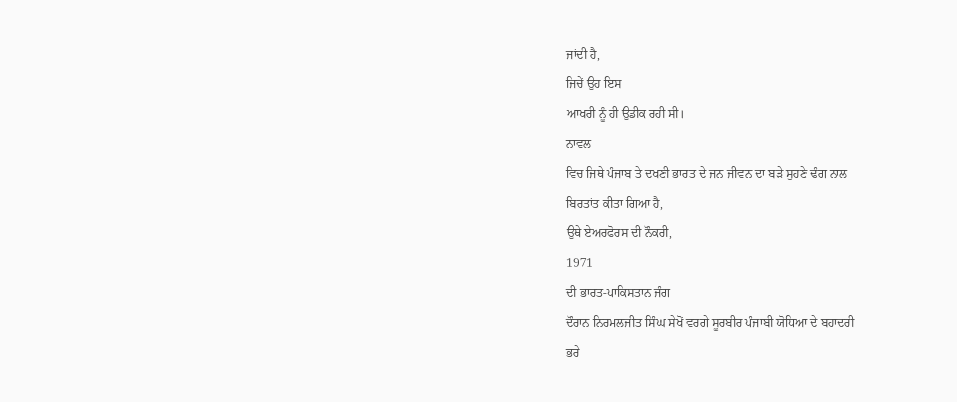ਜਾਂਦੀ ਹੈ,
ਜਿਚੇਂ ਉਹ ਇਸ
ਆਖਰੀ ਨੂੰ ਹੀ ਉਡੀਕ ਰਹੀ ਸੀ।
ਨਾਵਲ
ਵਿਚ ਜਿਥੇ ਪੰਜਾਬ ਤੇ ਦਖਣੀ ਭਾਰਤ ਦੇ ਜਨ ਜੀਵਨ ਦਾ ਬੜੇ ਸੁਹਣੇ ਢੰਗ ਨਾਲ
ਬਿਰਤਾਂਤ ਕੀਤਾ ਗਿਆ ਹੈ,
ਉਥੇ ਏਅਰਫੋਰਸ ਦੀ ਨੌਕਰੀ,
1971
ਦੀ ਭਾਰਤ-ਪਾਕਿਸਤਾਨ ਜੰਗ
ਦੌਰਾਨ ਨਿਰਮਲਜੀਤ ਸਿੰਘ ਸੇਖੋਂ ਵਰਗੇ ਸੂਰਬੀਰ ਪੰਜਾਬੀ ਯੋਧਿਆ ਦੇ ਬਹਾਦਰੀ
ਭਰੇ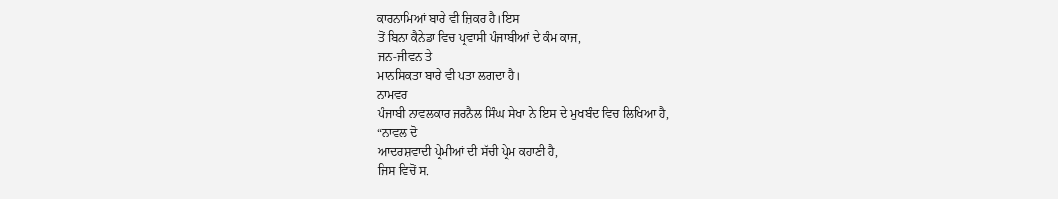ਕਾਰਨਾਮਿਆਂ ਬਾਰੇ ਵੀ ਜ਼ਿਕਰ ਹੈ।ਇਸ
ਤੋਂ ਬਿਨਾ ਕੈਨੇਡਾ ਵਿਚ ਪ੍ਰਵਾਸੀ ਪੰਜਾਬੀਆਂ ਦੇ ਕੰਮ ਕਾਜ,
ਜਨ-ਜੀਵਨ ਤੇ
ਮਾਨਸਿਕਤਾ ਬਾਰੇ ਵੀ ਪਤਾ ਲਗਦਾ ਹੈ।
ਨਾਮਵਰ
ਪੰਜਾਬੀ ਨਾਵਲਕਾਰ ਜਰਨੈਲ ਸਿੰਘ ਸੇਖਾ ਨੇ ਇਸ ਦੇ ਮੁਖਬੰਦ ਵਿਚ ਲਿਖਿਆ ਹੈ,
“ਨਾਵਲ ਦੋ
ਆਦਰਸ਼ਵਾਦੀ ਪ੍ਰੇਮੀਆਂ ਦੀ ਸੱਚੀ ਪ੍ਰੇਮ ਕਹਾਣੀ ਹੈ,
ਜਿਸ ਵਿਚੋਂ ਸ.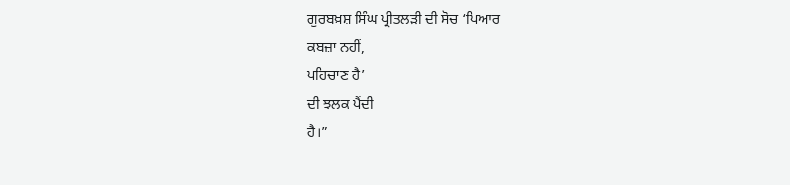ਗੁਰਬਖ਼ਸ਼ ਸਿੰਘ ਪ੍ਰੀਤਲੜੀ ਦੀ ਸੋਚ ‘ਪਿਆਰ
ਕਬਜ਼ਾ ਨਹੀਂ,
ਪਹਿਚਾਣ ਹੈ’
ਦੀ ਝਲਕ ਪੈਂਦੀ
ਹੈ।”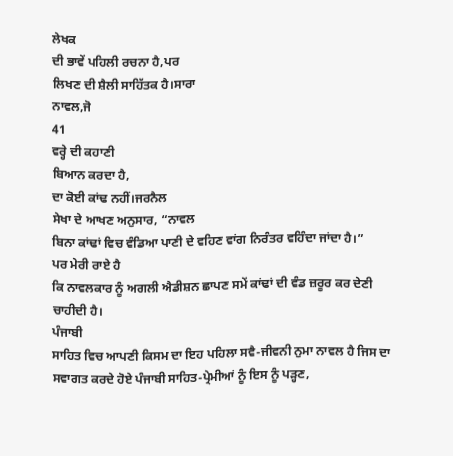ਲੇਖਕ
ਦੀ ਭਾਵੇਂ ਪਹਿਲੀ ਰਚਨਾ ਹੈ,ਪਰ
ਲਿਖਣ ਦੀ ਸ਼ੈਲੀ ਸਾਹਿੱਤਕ ਹੈ।ਸਾਰਾ
ਨਾਵਲ,ਜੋ
41
ਵਰ੍ਹੇ ਦੀ ਕਹਾਣੀ
ਬਿਆਨ ਕਰਦਾ ਹੈ,
ਦਾ ਕੋਈ ਕਾਂਢ ਨਹੀਂ।ਜਰਨੈਲ
ਸੇਖਾ ਦੇ ਆਖਣ ਅਨੁਸਾਰ, “ਨਾਵਲ
ਬਿਨਾ ਕਾਂਢਾਂ ਵਿਚ ਵੰਡਿਆ ਪਾਣੀ ਦੇ ਵਹਿਣ ਵਾਂਗ ਨਿਰੰਤਰ ਵਹਿੰਦਾ ਜਾਂਦਾ ਹੈ।”
ਪਰ ਮੇਰੀ ਰਾਏ ਹੈ
ਕਿ ਨਾਵਲਕਾਰ ਨੂੰ ਅਗਲੀ ਐਡੀਸ਼ਨ ਛਾਪਣ ਸਮੇਂ ਕਾਂਢਾਂ ਦੀ ਵੰਡ ਜ਼ਰੂਰ ਕਰ ਦੇਣੀ
ਚਾਹੀਦੀ ਹੈ।
ਪੰਜਾਬੀ
ਸਾਹਿਤ ਵਿਚ ਆਪਣੀ ਕਿਸਮ ਦਾ ਇਹ ਪਹਿਲਾ ਸਵੈ-ਜੀਵਨੀ ਨੁਮਾ ਨਾਵਲ ਹੈ ਜਿਸ ਦਾ
ਸਵਾਗਤ ਕਰਦੇ ਹੋਏ ਪੰਜਾਬੀ ਸਾਹਿਤ-ਪ੍ਰੇਮੀਆਂ ਨੂੰ ਇਸ ਨੂੰ ਪੜ੍ਹਣ,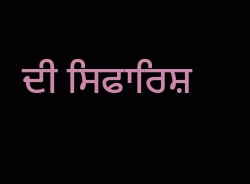ਦੀ ਸਿਫਾਰਿਸ਼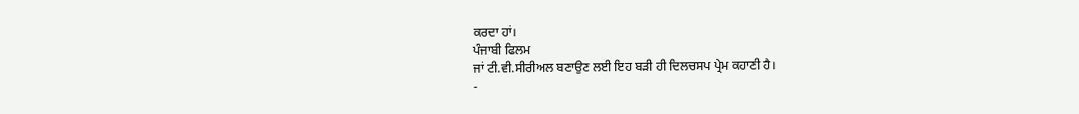ਕਰਦਾ ਹਾਂ।
ਪੰਜਾਬੀ ਫਿਲਮ
ਜਾਂ ਟੀ.ਵੀ.ਸੀਰੀਅਲ ਬਣਾਉਣ ਲਈ ਇਹ ਬੜੀ ਹੀ ਦਿਲਚਸਪ ਪ੍ਰੇਮ ਕਹਾਣੀ ਹੈ।
-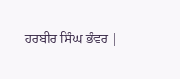ਹਰਬੀਰ ਸਿੰਘ ਭੰਵਰ |